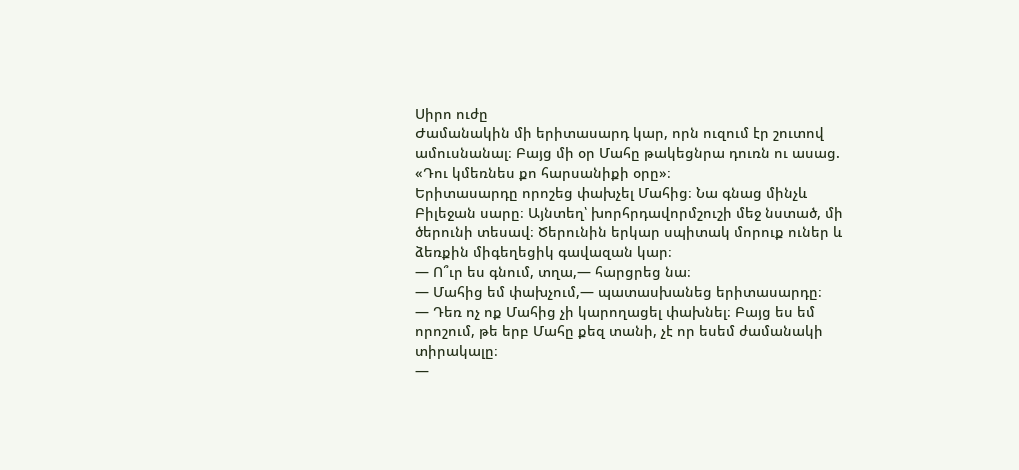Սիրո ուժը
Ժամանակին մի երիտասարդ կար, որն ուզում էր շուտով ամուսնանալ։ Բայց մի օր Մահը թակեցնրա դուռն ու ասաց. «Դու կմեռնես քո հարսանիքի օրը»։
Երիտասարդը որոշեց փախչել Մահից։ Նա գնաց մինչև Բիլեջան սարը։ Այնտեղ՝ խորհրդավորմշուշի մեջ նստած, մի ծերունի տեսավ։ Ծերունին երկար սպիտակ մորուք ուներ և ձեռքին միգեղեցիկ գավազան կար։
— Ո՞ւր ես գնում, տղա,— հարցրեց նա։
— Մահից եմ փախչում,— պատասխանեց երիտասարդը։
— Դեռ ոչ ոք Մահից չի կարողացել փախնել։ Բայց ես եմ որոշում, թե երբ Մահը քեզ տանի, չէ որ եսեմ ժամանակի տիրակալը։
—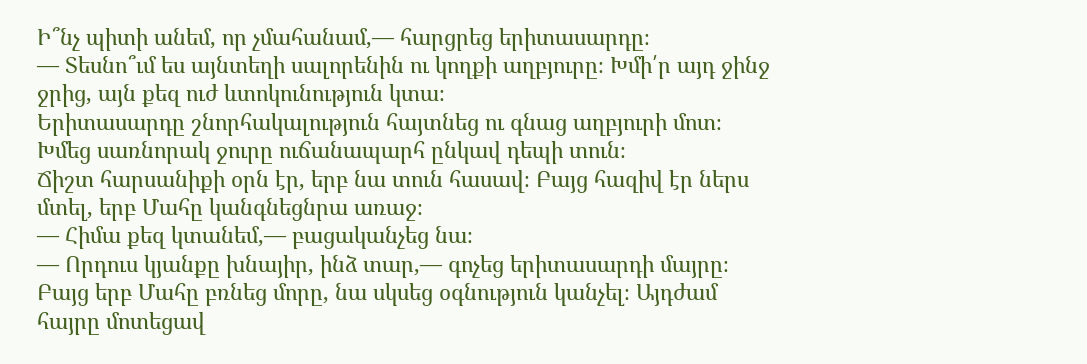Ի՞նչ պիտի անեմ, որ չմահանամ,— հարցրեց երիտասարդը։
— Տեսնո՞ւմ ես այնտեղի սալորենին ու կողքի աղբյուրը։ Խմի՛ր այդ ջինջ ջրից, այն քեզ ուժ ևտոկունություն կտա։
Երիտասարդը շնորհակալություն հայտնեց ու գնաց աղբյուրի մոտ։ Խմեց սառնորակ ջուրը ուճանապարհ ընկավ դեպի տուն։
Ճիշտ հարսանիքի օրն էր, երբ նա տուն հասավ։ Բայց հազիվ էր ներս մտել, երբ Մահը կանգնեցնրա առաջ։
— Հիմա քեզ կտանեմ,— բացականչեց նա։
— Որդուս կյանքը խնայիր, ինձ տար,— գոչեց երիտասարդի մայրը։
Բայց երբ Մահը բռնեց մորը, նա սկսեց օգնություն կանչել։ Այդժամ հայրը մոտեցավ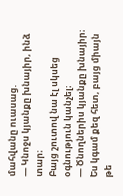մահվանը ուասաց.
— Կնոջս կյանքը խնայիր, ինձ տար։
Բայց շուտով նա էլ սկսեց օգնություն կանչել։
— Ծնողներիս կյանքը խնայիր։ Ես կգամ քեզ հետ, բայց միայն թե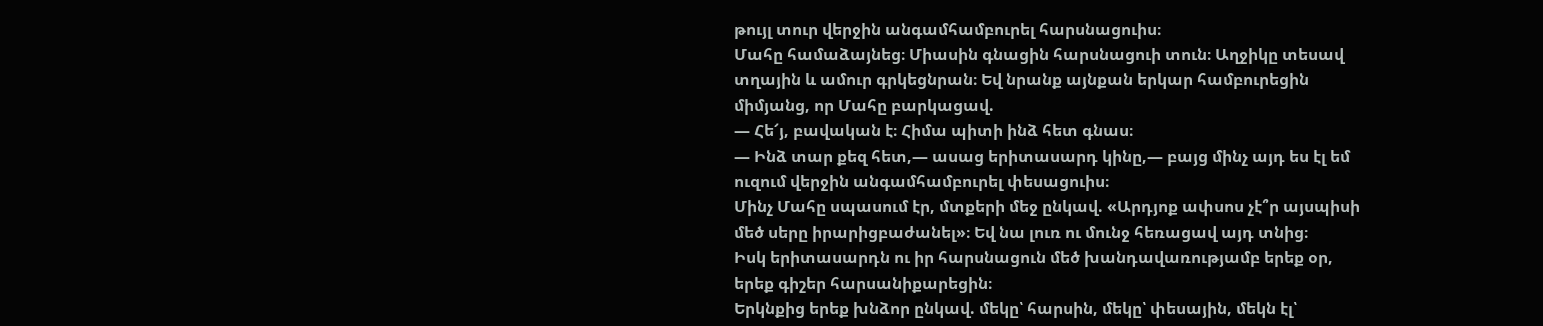թույլ տուր վերջին անգամհամբուրել հարսնացուիս։
Մահը համաձայնեց։ Միասին գնացին հարսնացուի տուն։ Աղջիկը տեսավ տղային և ամուր գրկեցնրան։ Եվ նրանք այնքան երկար համբուրեցին միմյանց, որ Մահը բարկացավ.
— Հե՜յ, բավական է։ Հիմա պիտի ինձ հետ գնաս։
— Ինձ տար քեզ հետ,— ասաց երիտասարդ կինը,— բայց մինչ այդ ես էլ եմ ուզում վերջին անգամհամբուրել փեսացուիս։
Մինչ Մահը սպասում էր, մտքերի մեջ ընկավ. «Արդյոք ափսոս չէ՞ր այսպիսի մեծ սերը իրարիցբաժանել»։ Եվ նա լուռ ու մունջ հեռացավ այդ տնից։
Իսկ երիտասարդն ու իր հարսնացուն մեծ խանդավառությամբ երեք օր, երեք գիշեր հարսանիքարեցին։
Երկնքից երեք խնձոր ընկավ. մեկը՝ հարսին, մեկը՝ փեսային, մեկն էլ՝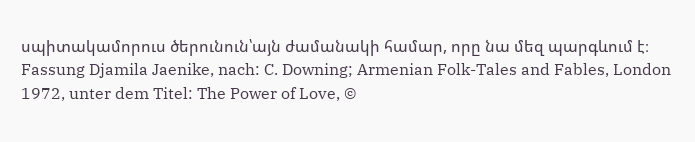սպիտակամորուս ծերունուն՝այն ժամանակի համար, որը նա մեզ պարգևում է։
Fassung Djamila Jaenike, nach: C. Downing; Armenian Folk-Tales and Fables, London 1972, unter dem Titel: The Power of Love, ©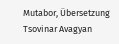Mutabor, Übersetzung Tsovinar Avagyan